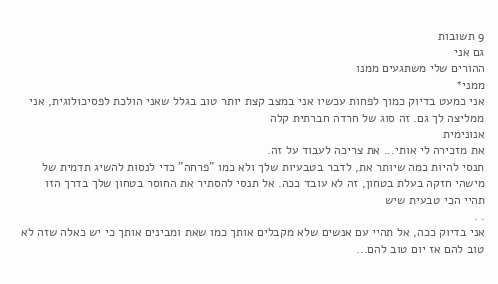9 תשובות
גם אני
ההורים שלי משתגעים ממנו
ממני*
אני כמעט בדיוק כמוך לפחות עכשיו אני במצב קצת יותר טוב בגלל שאני הולכת לפסיכולוגית, אני ממליצה לך גם. זה סוג של חרדה חברתית קלה
אנונימית
את מזכירה לי אותי... את צריכה לעבוד על זה.
תנסי להיות כמה שיותר את, לדבר בטבעיות שלך ולא כמו "פרחה" כדי לנסות להשיג תדמית של מישהי חזקה בעלת בטחון, זה לא עובד ככה. אל תנסי להסתיר את החוסר בטחון שלך בדרך הזו
תהיי הכי טבעית שיש
. .
אני בדיוק ככה, אל תהיי עם אנשים שלא מקבלים אותך כמו שאת ומבינים אותך כי יש כאלה שזה לא טוב להם אז יום טוב להם...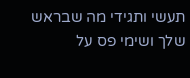תעשי ותגידי מה שבראש שלך ושימי פס על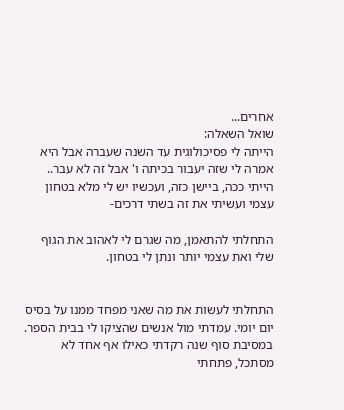אחרים...
שואל השאלה:
הייתה לי פסיכולוגית עד השנה שעברה אבל היא אמרה לי שזה יעבור בכיתה ו' אבל זה לא עבר..
הייתי ככה, ביישן כזה, ועכשיו יש לי מלא בטחון עצמי ועשיתי את זה בשתי דרכים-

התחלתי להתאמן, מה שגרם לי לאהוב את הגוף שלי ואת עצמי יותר ונתן לי בטחון.


התחלתי לעשות את מה שאני מפחד ממנו על בסיס יום יומי. עמדתי מול אנשים שהציקו לי בבית הספר. במסיבת סוף שנה רקדתי כאילו אף אחד לא מסתכל, פתחתי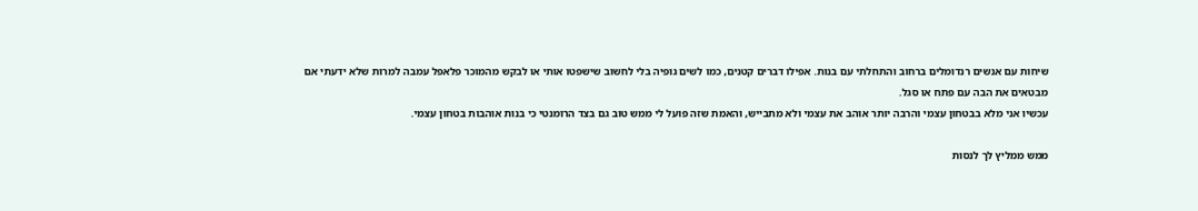שיחות עם אנשים רנדומלים ברחוב והתחלתי עם בנות. אפילו דברים קטנים, כמו לשים גופיה בלי לחשוב שישפטו אותי או לבקש מהמוכר פלאפל עמבה למרות שלא ידעתי אם מבטאים את הבה עם פתח או סגל.
עכשיו אני מלא בבטחון עצמי והרבה יותר אוהב את עצמי ולא מתבייש, והאמת שזה פועל לי ממש טוב גם בצד הרומנטי כי בנות אוהבות בטחון עצמי.

ממש ממליץ לך לנסות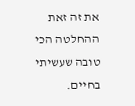את זה זאת ההחלטה הכי טובה שעשיתי בחיים.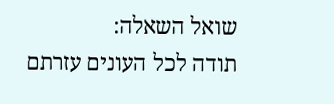שואל השאלה:
תודה לכל העונים עזרתם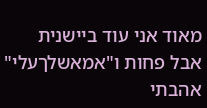מאוד אני עוד ביישנית אבל פחות ו"אמאשלךעלי" אהבתי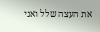את העצה שלל ואני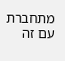מתחברת עם זה